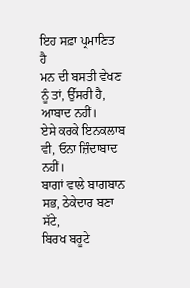ਇਹ ਸਫ਼ਾ ਪ੍ਰਮਾਣਿਤ ਹੈ
ਮਨ ਦੀ ਬਸਤੀ ਵੇਖਣ ਨੂੰ ਤਾਂ, ਉੱਸਰੀ ਹੈ, ਆਬਾਦ ਨਹੀਂ।
ਏਸੇ ਕਰਕੇ ਇਨਕਲਾਬ ਵੀ, ਓਨਾ ਜ਼ਿੰਦਾਬਾਦ ਨਹੀਂ।
ਬਾਗਾਂ ਵਾਲੇ ਬਾਗਬਾਨ ਸਭ, ਠੇਕੇਦਾਰ ਬਣਾ ਸੱਟੇ,
ਬਿਰਖ ਬਰੂਟੇ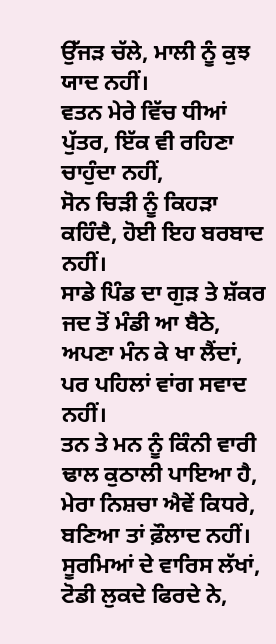ਉੱਜੜ ਚੱਲੇ, ਮਾਲੀ ਨੂੰ ਕੁਝ ਯਾਦ ਨਹੀਂ।
ਵਤਨ ਮੇਰੇ ਵਿੱਚ ਧੀਆਂ ਪੁੱਤਰ, ਇੱਕ ਵੀ ਰਹਿਣਾ ਚਾਹੁੰਦਾ ਨਹੀਂ,
ਸੋਨ ਚਿੜੀ ਨੂੰ ਕਿਹੜਾ ਕਹਿੰਦੈ, ਹੋਈ ਇਹ ਬਰਬਾਦ ਨਹੀਂ।
ਸਾਡੇ ਪਿੰਡ ਦਾ ਗੁੜ ਤੇ ਸ਼ੱਕਰ ਜਦ ਤੋਂ ਮੰਡੀ ਆ ਬੈਠੇ,
ਅਪਣਾ ਮੰਨ ਕੇ ਖਾ ਲੈਂਦਾਂ, ਪਰ ਪਹਿਲਾਂ ਵਾਂਗ ਸਵਾਦ ਨਹੀਂ।
ਤਨ ਤੇ ਮਨ ਨੂੰ ਕਿੰਨੀ ਵਾਰੀ ਢਾਲ ਕੁਠਾਲੀ ਪਾਇਆ ਹੈ,
ਮੇਰਾ ਨਿਸ਼ਚਾ ਐਵੇਂ ਕਿਧਰੇ, ਬਣਿਆ ਤਾਂ ਫ਼ੌਲਾਦ ਨਹੀਂ।
ਸੂਰਮਿਆਂ ਦੇ ਵਾਰਿਸ ਲੱਖਾਂ, ਟੋਡੀ ਲੁਕਦੇ ਫਿਰਦੇ ਨੇ,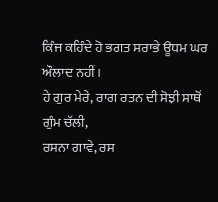ਕਿੰਜ ਕਹਿੰਦੇ ਹੋ ਭਗਤ ਸਰਾਭੇ ਊਧਮ ਘਰ ਔਲਾਦ ਨਹੀਂ।
ਹੇ ਗੁਰ ਮੇਰੇ, ਰਾਗ ਰਤਨ ਦੀ ਸੋਝੀ ਸਾਥੋਂ ਗੁੰਮ ਚੱਲੀ,
ਰਸਨਾ ਗਾਵੇ, ਰਸ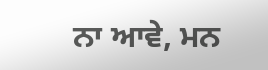ਨਾ ਆਵੇ, ਮਨ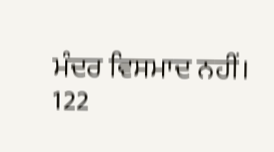ਮੰਦਰ ਵਿਸਮਾਦ ਨਹੀਂ।
122